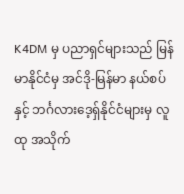K4DM မှ ပညာရှင်များသည် မြန်မာနိုင်ငံမှ အင်ဒို-မြန်မာ နယ်စပ် နှင့် ဘင်္ဂလားဒေ့ရှ်နိုင်ငံများမှ လူထု အသိုက်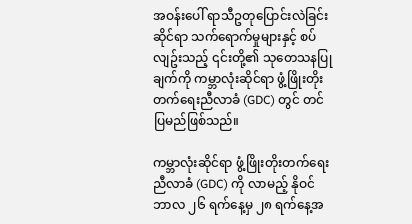အဝန်းပေါ် ရာသီဥတုပြောင်းလဲခြင်းဆိုင်ရာ သက်ရောက်မှုများနှင့် စပ်လျဥ်းသည့် ၎င်းတို့၏ သုတေသနပြုချက်ကို ကမ္ဘာလုံးဆိုင်ရာ ဖွံ့ဖြိုးတိုးတက်ရေးညီလာခံ (GDC) တွင် တင်ပြမည်ဖြစ်သည်။

ကမ္ဘာလုံးဆိုင်ရာ ဖွံ့ဖြိုးတိုးတက်ရေးညီလာခံ (GDC) ကို လာမည့် နိုဝင်ဘာလ ၂၆ ရက်နေ့မှ ၂၈ ရက်နေ့အ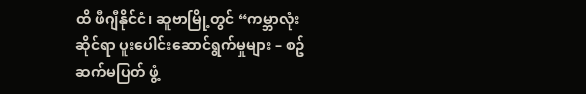ထိ ဖီဂျီနိုင်ငံ၊ ဆူဗာမြို့တွင် “ကမ္ဘာလုံးဆိုင်ရာ ပူးပေါင်းဆောင်ရွက်မှုများ – စဥ်ဆက်မပြတ် ဖွံ့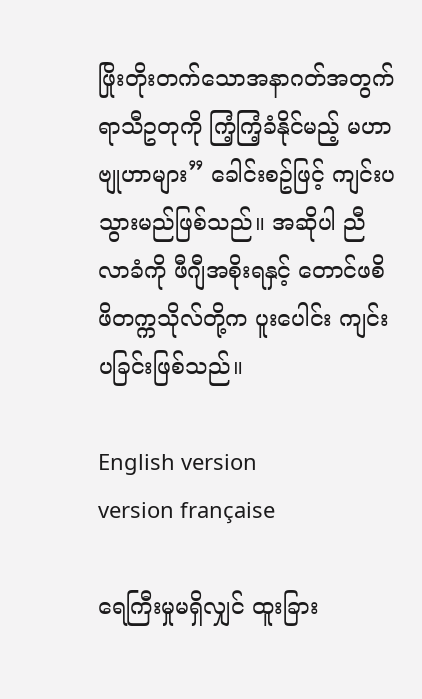ဖြိုးတိုးတက်သောအနာဂတ်အတွက် ရာသီဥတုကို ကြံ့ကြံ့ခံနိုင်မည့် မဟာဗျုဟာများ” ခေါင်းစဥ်ဖြင့် ကျင်းပသွားမည်ဖြစ်သည်။ အဆိုပါ ညီလာခံကို ဖီဂျီအစိုးရနှင့် တောင်ဖစိဖိတက္ကသိုလ်တို့က ပူးပေါင်း ကျင်းပခြင်းဖြစ်သည်။

English version
version française

ရေကြီးမှုမရှိလျှင် ထူးခြား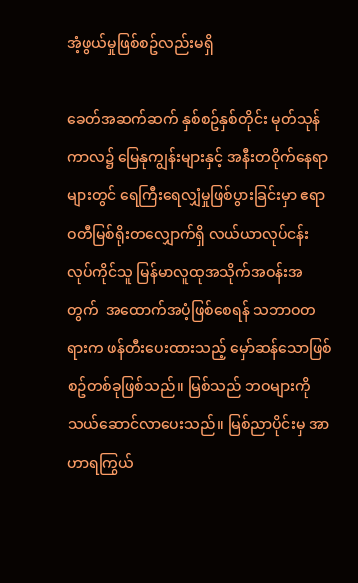အံ့ဖွယ်မှုဖြစ်စဥ်လည်းမရှိ

ခေတ်အဆက်ဆက် နှစ်စဥ်နှစ်တိုင်း မုတ်သုန်ကာလ၌ မြေနုကျွန်းများနှင့် အနီးတဝိုက်နေရာများတွင် ရေကြီးရေလျှံမှုဖြစ်ပွားခြင်းမှာ ဧရာဝတီမြစ်ရိုးတလျှောက်ရှိ လယ်ယာလုပ်ငန်း လုပ်ကိုင်သူ မြန်မာလူထုအသိုက်အဝန်းအတွက်  အထောက်အပံ့ဖြစ်စေရန် သဘာဝတရားက ဖန်တီးပေးထားသည့် မှော်ဆန်သောဖြစ်စဥ်တစ်ခုဖြစ်သည်။ မြစ်သည် ဘဝများကို သယ်ဆောင်လာပေးသည်။ မြစ်ညာပိုင်းမှ အာဟာရကြွယ်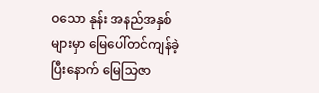ဝသော နုန်း အနည်အနှစ်များမှာ မြေပေါ်တင်ကျန်ခဲ့ပြီးနောက် မြေသြဇာ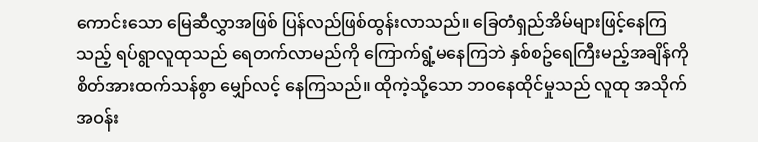ကောင်းသော မြေဆီလွှာအဖြစ် ပြန်လည်ဖြစ်ထွန်းလာသည်။ ခြေတံရှည်အိမ်များဖြင့်နေကြသည့် ရပ်ရွာလူထုသည် ရေတက်လာမည်ကို ကြောက်ရွံ့မနေကြဘဲ နှစ်စဥ်ရေကြီးမည့်အချိန်ကို စိတ်အားထက်သန်စွာ မျှော်လင့် နေကြသည်။ ထိုကဲ့သို့သော ဘဝနေထိုင်မှုသည် လူထု အသိုက်အဝန်း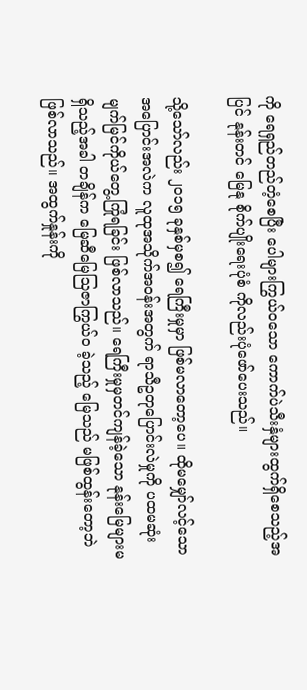ကို ရေရှည်တည်တံ့စေပြီး ပေါများကြွယ်ဝသော ကောက်ပဲသီးနှံများထွက်ရှိစေသည့်အပြင် နုန်းတင် မြေနု စိုက်ပျိုးရေးပုံစံ ကိုလည်းပုံဖော်ပေးသည်။

သို့သော်လည်း ၂၀၁၅ ခုနှစ်မှစ၍ ရေကြီးမှုမှာ ဖြစ်မလာတော့ပေ။ ထိုမမျှော်လင့်သော အပြောင်းအလဲက လူထုအသိုက်အဝန်းအတွက် ရာသီဥတုပြောင်းလဲမှုကို ပထမဆုံးမျက်မြင်ကိုယ်တွေ့ကြုံရခြင်း ဖြစ်လာသည်။ ရေကြီးမှုမှတင်ကျန်ခဲ့သော နုန်းမြေများမရှိသည့်အခါ တချိန်က မြေဆီမြေသြဇာကြွယ်ဝ ခဲ့သည့် မြေသည် မဖြစ်ထွန်းတော့ဘဲ ဖြစ်လာသည်။ အထွက်နှုန်းကို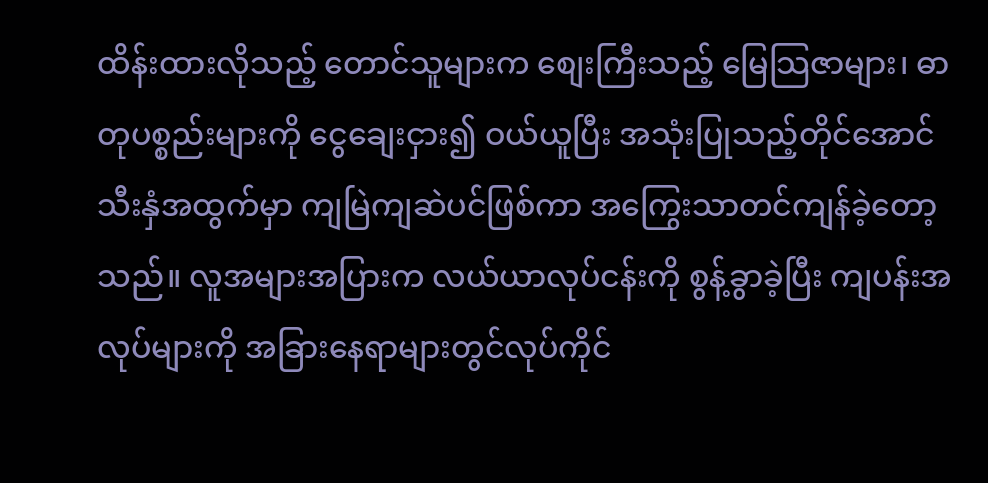ထိန်းထားလိုသည့် တောင်သူများက စျေးကြီးသည့် မြေသြဇာများ၊ ဓာတုပစ္စည်းများကို ငွေချေးငှား၍ ဝယ်ယူပြီး အသုံးပြုသည့်တိုင်အောင် သီးနှံအထွက်မှာ ကျမြဲကျဆဲပင်ဖြစ်ကာ အကြွေးသာတင်ကျန်ခဲ့တော့သည်။ လူအများအပြားက လယ်ယာလုပ်ငန်းကို စွန့်ခွာခဲ့ပြီး ကျပန်းအလုပ်များကို အခြားနေရာများတွင်လုပ်ကိုင်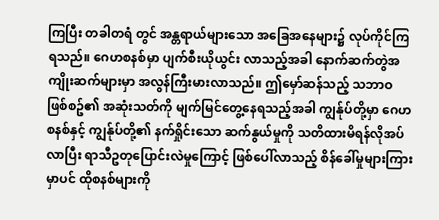ကြပြီး တခါတရံ တွင် အန္တရာယ်များသော အခြေအနေများ၌ လုပ်ကိုင်ကြရသည်။ ဂေဟစနစ်မှာ ပျက်စီးယိုယွင်း လာသည့်အခါ နောက်ဆက်တွဲအကျိုးဆက်များမှာ အလွန်ကြီးမားလာသည်။ ဤမှော်ဆန်သည့် သဘာဝ ဖြစ်စဥ်၏ အဆုံးသတ်ကို မျက်မြင်တွေ့နေရသည့်အခါ ကျွန်ုပ်တို့မှာ ဂေဟစနစ်နှင့် ကျွန်ုပ်တို့၏ နက်ရှိုင်းသော ဆက်နွယ်မှုကို သတိထားမိရန်လိုအပ်လာပြီး ရာသီဥတုပြောင်းလဲမှုကြောင့် ဖြစ်ပေါ်လာသည့် စိန်ခေါ်မှုများကြားမှာပင် ထိုစနစ်များကို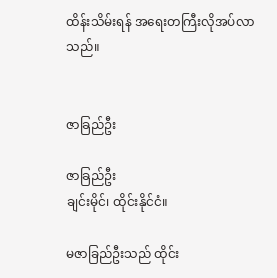ထိန်းသိမ်းရန် အရေးတကြီးလိုအပ်လာသည်။


ဇာခြည်ဦး

ဇာခြည်ဦး
ချင်းမိုင်၊ ထိုင်းနိုင်ငံ။

မဇာခြည်ဦးသည် ထိုင်း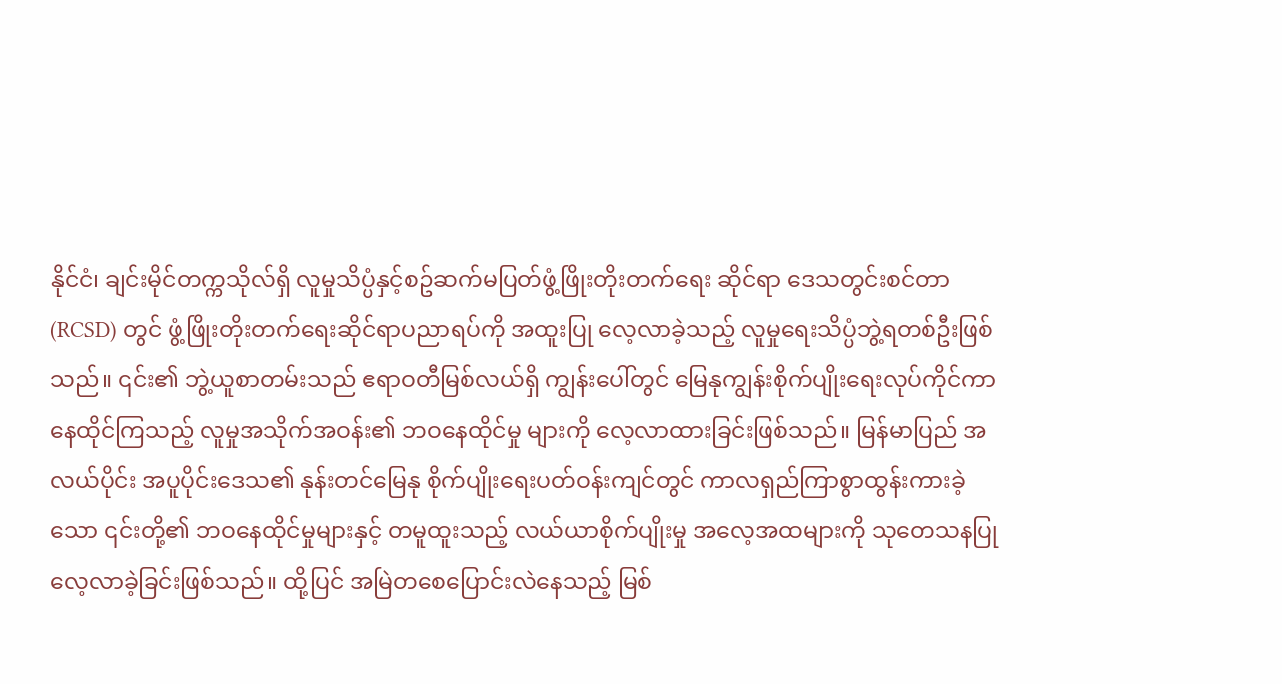နိုင်ငံ၊ ချင်းမိုင်တက္ကသိုလ်ရှိ လူမှုသိပ္ပံနှင့်စဥ်ဆက်မပြတ်ဖွံ့ဖြိုးတိုးတက်ရေး ဆိုင်ရာ ဒေသတွင်းစင်တာ (RCSD) တွင် ဖွံ့ဖြိုးတိုးတက်ရေးဆိုင်ရာပညာရပ်ကို အထူးပြု လေ့လာခဲ့သည့် လူမှုရေးသိပ္ပံဘွဲ့ရတစ်ဦးဖြစ်သည်။ ၎င်း၏ ဘွဲ့ယူစာတမ်းသည် ဧရာဝတီမြစ်လယ်ရှိ ကျွန်းပေါ်တွင် မြေနုကျွန်းစိုက်ပျိုးရေးလုပ်ကိုင်ကာနေထိုင်ကြသည့် လူမှုအသိုက်အဝန်း၏ ဘဝနေထိုင်မှု များကို လေ့လာထားခြင်းဖြစ်သည်။ မြန်မာပြည် အလယ်ပိုင်း အပူပိုင်းဒေသ၏ နုန်းတင်မြေနု စိုက်ပျိုးရေးပတ်ဝန်းကျင်တွင် ကာလရှည်ကြာစွာထွန်းကားခဲ့သော ၎င်းတို့၏ ဘဝနေထိုင်မှုများနှင့် တမူထူးသည့် လယ်ယာစိုက်ပျိုးမှု အလေ့အထများကို သုတေသနပြုလေ့လာခဲ့ခြင်းဖြစ်သည်။ ထို့ပြင် အမြဲတစေပြောင်းလဲနေသည့် မြစ်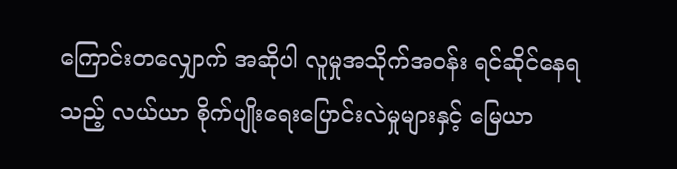ကြောင်းတလျှောက် အဆိုပါ လူမှုအသိုက်အဝန်း ရင်ဆိုင်နေရသည့် လယ်ယာ စိုက်ပျိုးရေးပြောင်းလဲမှုများနှင့် မြေယာ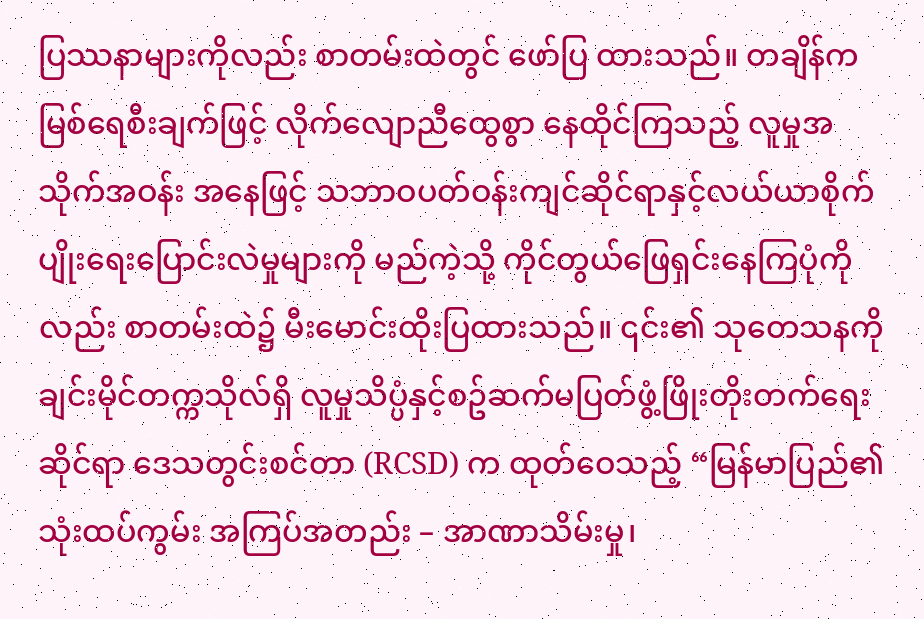ပြဿနာများကိုလည်း စာတမ်းထဲတွင် ဖော်ပြ ထားသည်။ တချိန်က မြစ်ရေစီးချက်ဖြင့် လိုက်လျောညီထွေစွာ နေထိုင်ကြသည့် လူမှုအသိုက်အဝန်း အနေဖြင့် သဘာဝပတ်ဝန်းကျင်ဆိုင်ရာနှင့်လယ်ယာစိုက်ပျိုးရေးပြောင်းလဲမှုများကို မည်ကဲ့သို့ ကိုင်တွယ်ဖြေရှင်းနေကြပုံကိုလည်း စာတမ်းထဲ၌ မီးမောင်းထိုးပြထားသည်။ ၎င်း၏ သုတေသနကို ချင်းမိုင်တက္ကသိုလ်ရှိ လူမှုသိပ္ပံနှင့်စဥ်ဆက်မပြတ်ဖွံ့ဖြိုးတိုးတက်ရေး ဆိုင်ရာ ဒေသတွင်းစင်တာ (RCSD) က ထုတ်ဝေသည့် “မြန်မာပြည်၏ သုံးထပ်ကွမ်း အကြပ်အတည်း – အာဏာသိမ်းမှု၊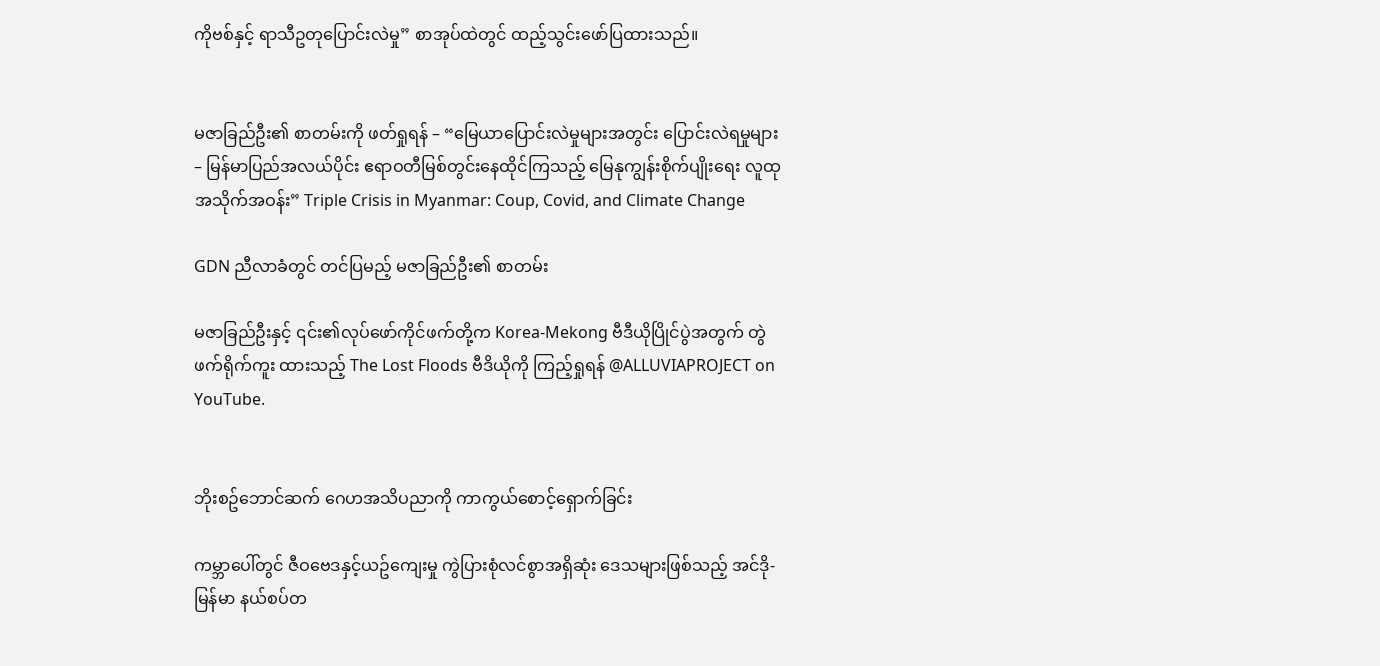ကိုဗစ်နှင့် ရာသီဥတုပြောင်းလဲမှု” စာအုပ်ထဲတွင် ထည့်သွင်းဖော်ပြထားသည်။


မဇာခြည်ဦး၏ စာတမ်းကို ဖတ်ရှုရန် – “မြေယာပြောင်းလဲမှုများအတွင်း ပြောင်းလဲရမှုများ – မြန်မာပြည်အလယ်ပိုင်း ဧရာဝတီမြစ်တွင်းနေထိုင်ကြသည့် မြေနုကျွန်းစိုက်ပျိုးရေး လူထုအသိုက်အဝန်း” Triple Crisis in Myanmar: Coup, Covid, and Climate Change

GDN ညီလာခံတွင် တင်ပြမည့် မဇာခြည်ဦး၏ စာတမ်း

မဇာခြည်ဦးနှင့် ၎င်း၏လုပ်ဖော်ကိုင်ဖက်တို့က Korea-Mekong ဗီဒီယိုပြိုင်ပွဲအတွက် တွဲဖက်ရိုက်ကူး ထားသည့် The Lost Floods ဗီဒိယိုကို ကြည့်ရှုရန် @ALLUVIAPROJECT on YouTube.


ဘိုးစဥ်ဘောင်ဆက် ဂေဟအသိပညာကို ကာကွယ်စောင့်ရှောက်ခြင်း

ကမ္ဘာပေါ်တွင် ဇီဝဗေဒနှင့်ယဥ်ကျေးမှု ကွဲပြားစုံလင်စွာအရှိဆုံး ဒေသများဖြစ်သည့် အင်ဒို-မြန်မာ နယ်စပ်တ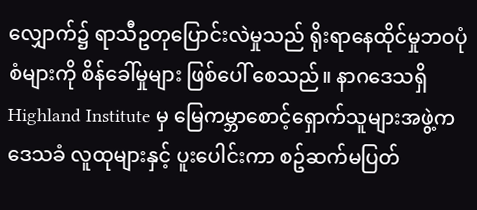လျှောက်၌ ရာသီဥတုပြောင်းလဲမှုသည် ရိုးရာနေထိုင်မှုဘဝပုံစံများကို စိန်ခေါ်မှုများ ဖြစ်ပေါ် စေသည်။ နာဂဒေသရှိ Highland Institute မှ မြေကမ္ဘာစောင့်ရှောက်သူများအဖွဲ့က ဒေသခံ လူထုများနှင့် ပူးပေါင်းကာ စဥ်ဆက်မပြတ်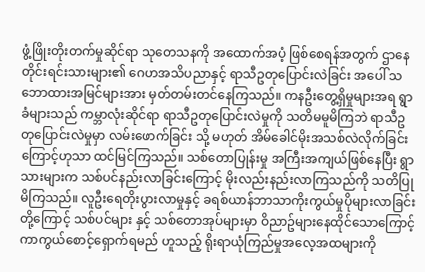ဖွံ့ဖြိုးတိုးတက်မှုဆိုင်ရာ သုတေသနကို အထောက်အပံ့ ဖြစ်စေရန်အတွက် ဌာနေတိုင်းရင်းသားများ၏ ဂေဟအသိပညာနှင့် ရာသီဥတုပြောင်းလဲခြင်း အပေါ် သဘောထားအမြင်များအား မှတ်တမ်းတင်နေကြသည်။ ကနဦးတွေ့ရှိမှုများအရ ရွာခံများသည် ကမ္ဘာလုံးဆိုင်ရာ ရာသီဥတုပြောင်းလဲမှုကို သတိမမူမိကြဘဲ ရာသီဥတုပြောင်းလဲမှုမှာ လမ်းဖောက်ခြင်း သို့ မဟုတ် အိမ်ခေါင်မိုးအသစ်လဲလိုက်ခြင်းကြောင့်ဟုသာ ထင်မြင်ကြသည်။ သစ်တောပြုန်းမှု အကြီးအကျယ်ဖြစ်နေပြီး ရွာသားများက သစ်ပင်နည်းလာခြင်းကြောင့် မိုးလည်းနည်းလာကြသည်ကို သတိပြုမိကြသည်။ လူဦးရေတိုးပွားလာမှုနှင့် ခရစ်ယာန်ဘာသာကိုးကွယ်မှုပိုများလာခြင်းတို့ကြောင့် သစ်ပင်များ နှင့် သစ်တောအုပ်များမှာ ဝိညာဥ်များနေထိုင်သောကြောင့် ကာကွယ်စောင့်ရှောက်ရမည် ဟူသည့် ရိုးရာယုံကြည်မှုအလေ့အထများကို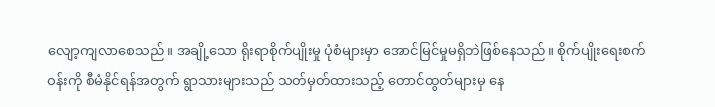လျော့ကျလာစေသည်။ အချို့သော ရိုးရာစိုက်ပျိုးမှု ပုံစံများမှာ အောင်မြင်မှုမရှိဘဲဖြစ်နေသည်။ စိုက်ပျိုးရေးစက်ဝန်းကို စီမံနိုင်ရန်အတွက် ရွာသားများသည် သတ်မှတ်ထားသည့် တောင်ထွတ်များမှ နေ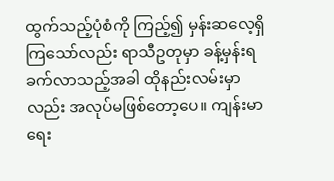ထွက်သည့်ပုံစံကို ကြည့်၍ မှန်းဆလေ့ရှိကြသော်လည်း ရာသီဥတုမှာ ခန့်မှန်းရခက်လာသည့်အခါ ထိုနည်းလမ်းမှာလည်း အလုပ်မဖြစ်တော့ပေ။ ကျန်းမာရေး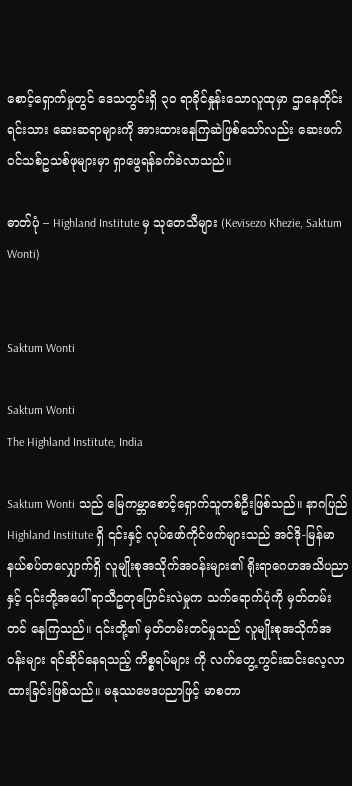စောင့်ရှောက်မှုတွင် ဒေသတွင်းရှိ ၃၀ ရာခိုင်နှုန်းသောလူထုမှာ ဌာနေတိုင်းရင်းသား ဆေးဆရာများကို အားထားနေကြဆဲဖြစ်သော်လည်း ဆေးဖက်ဝင်သစ်ဥသစ်ဖုများမှာ ရှာဖွေရန်ခက်ခဲလာသည်။

ဓာတ်ပုံ – Highland Institute မှ သုတေသီများ (Kevisezo Khezie, Saktum Wonti)


Saktum Wonti

Saktum Wonti
The Highland Institute, India

Saktum Wonti သည် မြေကမ္ဘာစောင့်ရှောက်သူတစ်ဦးဖြစ်သည်။ နာဂပြည် Highland Institute ရှိ ၎င်းနှင့် လုပ်ဖော်ကိုင်ဖက်များသည် အင်ဒို-မြန်မာ နယ်စပ်တလျှောက်ရှိ လူမျိုးစုအသိုက်အဝန်းများ၏ ရိုးရာဂေဟအသိပညာနှင့် ၎င်းတို့အပေါ် ရာသီဥတုပြောင်းလဲမှုက သက်ရောက်ပုံကို မှတ်တမ်းတင် နေကြသည်။ ၎င်းတို့၏ မှတ်တမ်းတင်မှုသည် လူမျိုးစုအသိုက်အဝန်းများ ရင်ဆိုင်နေရသည့် ကိစ္စရပ်များ ကို လက်တွေ့ကွင်းဆင်းလေ့လာထားခြင်းဖြစ်သည်။ မနုဿဗေဒပညာဖြင့် မာစတာ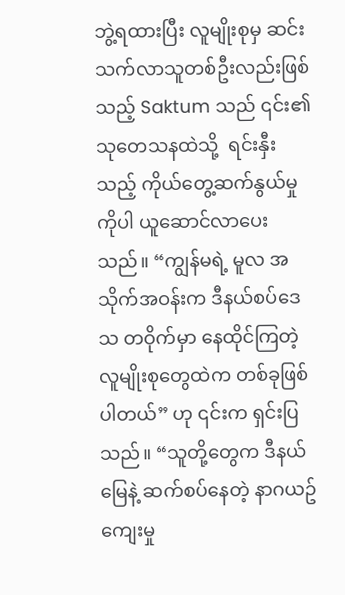ဘွဲ့ရထားပြီး လူမျိုးစုမှ ဆင်းသက်လာသူတစ်ဦးလည်းဖြစ်သည့် Saktum သည် ၎င်း၏ သုတေသနထဲသို့  ရင်းနှီးသည့် ကိုယ်တွေ့ဆက်နွယ်မှုကိုပါ ယူဆောင်လာပေးသည်။ “ကျွန်မရဲ့ မူလ အသိုက်အဝန်းက ဒီနယ်စပ်ဒေသ တဝိုက်မှာ နေထိုင်ကြတဲ့ လူမျိုးစုတွေထဲက တစ်ခုဖြစ်ပါတယ်” ဟု ၎င်းက ရှင်းပြသည်။ “သူတို့တွေက ဒီနယ်မြေနဲ့ ဆက်စပ်နေတဲ့ နာဂယဥ်ကျေးမှု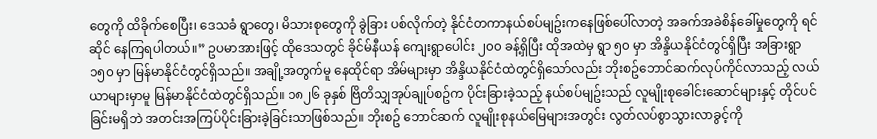တွေကို ထိခိုက်စေပြီး၊ ဒေသခံ ရွာတွေ၊ မိသားစုတွေကို ခွဲခြား ပစ်လိုက်တဲ့ နိုင်ငံတကာနယ်စပ်မျဥ်းကနေဖြစ်ပေါ်လာတဲ့ အခက်အခဲစိန်ခေါ်မှုတွေကို ရင်ဆိုင် နေကြရပါတယ်။” ဥပမာအားဖြင့် ထိုဒေသတွင် ခိုင်မ်နီယန် ကျေးရွာပေါင်း ၂၀၀ ခန့်ရှိပြီး ထိုအထဲမှ ရွာ ၅၀ မှာ အိန္ဒိယနိုင်ငံတွင်ရှိပြီး အခြားရွာ ၁၅၀ မှာ မြန်မာနိုင်ငံတွင်ရှိသည်။ အချို့အတွက်မူ နေထိုင်ရာ အိမ်များမှာ အိန္ဒိယနိုင်ငံထဲတွင်ရှိသော်လည်း ဘိုးစဥ်ဘောင်ဆက်လုပ်ကိုင်လာသည့် လယ်ယာများမှာမူ မြန်မာနိုင်ငံထဲတွင်ရှိသည်။ ၁၈၂၆ ခုနှစ် ဗြိတိသျှအုပ်ချုပ်စဥ်က ပိုင်းခြားခဲ့သည့် နယ်စပ်မျဥ်းသည် လူမျိုးစုခေါင်းဆောင်များနှင့် တိုင်ပင်ခြင်းမရှိဘဲ အတင်းအကြပ်ပိုင်းခြားခဲ့ခြင်းသာဖြစ်သည်။ ဘိုးစဥ် ဘောင်ဆက် လူမျိုးစုနယ်မြေများအတွင်း လွတ်လပ်စွာသွားလာခွင့်ကို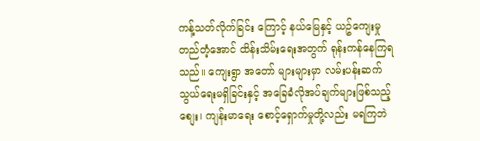ကန့်သတ်လိုက်ခြင်း ကြောင့် နယ်မြေနှင့် ယဥ်ကျေးမှုတည်တံ့အောင် ထိန်းသိမ်းရေးအတွက် ရုန်းကန်နေကြရသည်။ ကျေးရွာ အတော် များများမှာ လမ်းပန်းဆက်သွယ်ရေးမရှိခြင်းနှင့် အခြေခံလိုအပ်ချက်များဖြစ်သည့် စျေး၊ ကျန်းမာရေး စောင့်ရှောက်မှုတို့လည်း မရကြဘဲ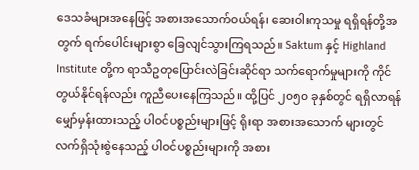ဒေသခံများအနေဖြင့် အစားအသောက်ဝယ်ရန်၊ ဆေးဝါးကုသမှု ရရှိရန်တို့အတွက် ရက်ပေါင်းများစွာ ခြေလျင်သွားကြရသည်။ Saktum နှင့် Highland Institute တို့က ရာသီဥတုပြောင်းလဲခြင်းဆိုင်ရာ သက်ရောက်မှုများကို ကိုင်တွယ်နိုင်ရန်လည်း ကူညီပေးနေကြသည်။ ထို့ပြင် ၂၀၅၀ ခုနှစ်တွင် ရရှိလာရန်မျှော်မှန်းထားသည့် ပါဝင်ပစ္စည်းများဖြင့် ရိုးရာ အစားအသောက် များတွင် လက်ရှိသုံးစွဲနေသည့် ပါဝင်ပစ္စည်းများကို အစား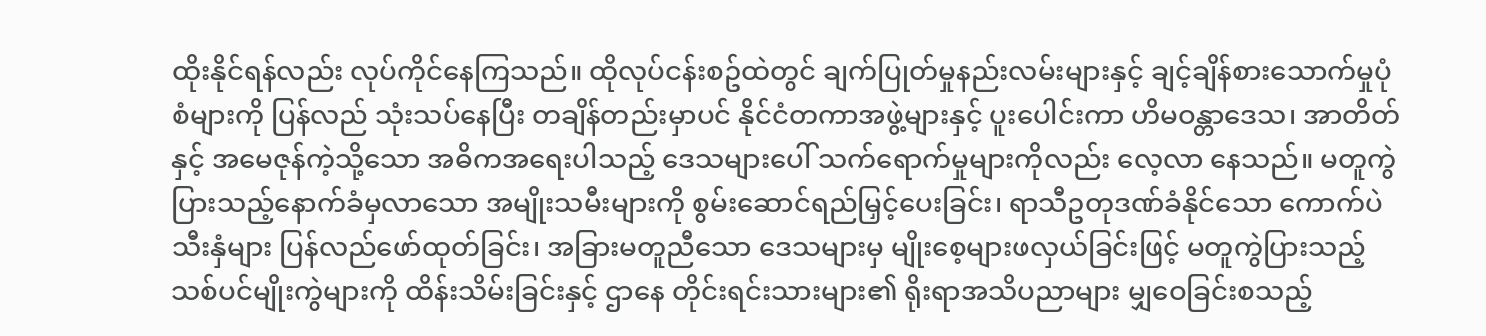ထိုးနိုင်ရန်လည်း လုပ်ကိုင်နေကြသည်။ ထိုလုပ်ငန်းစဥ်ထဲတွင် ချက်ပြုတ်မှုနည်းလမ်းများနှင့် ချင့်ချိန်စားသောက်မှုပုံစံများကို ပြန်လည် သုံးသပ်နေပြီး တချိန်တည်းမှာပင် နိုင်ငံတကာအဖွဲ့များနှင့် ပူးပေါင်းကာ ဟိမဝန္တာဒေသ၊ အာတိတ် နှင့် အမေဇုန်ကဲ့သို့သော အဓိကအရေးပါသည့် ဒေသများပေါ် သက်ရောက်မှုများကိုလည်း လေ့လာ နေသည်။ မတူကွဲပြားသည့်နောက်ခံမှလာသော အမျိုးသမီးများကို စွမ်းဆောင်ရည်မြှင့်ပေးခြင်း၊ ရာသီဥတုဒဏ်ခံနိုင်သော ကောက်ပဲသီးနှံများ ပြန်လည်ဖော်ထုတ်ခြင်း၊ အခြားမတူညီသော ဒေသများမှ မျိုးစေ့များဖလှယ်ခြင်းဖြင့် မတူကွဲပြားသည့် သစ်ပင်မျိုးကွဲများကို ထိန်းသိမ်းခြင်းနှင့် ဌာနေ တိုင်းရင်းသားများ၏ ရိုးရာအသိပညာများ မျှဝေခြင်းစသည့်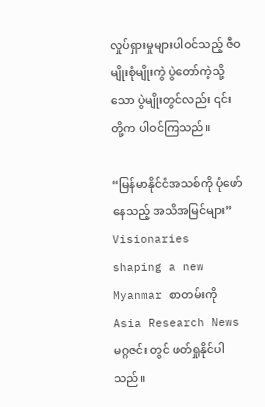လှုပ်ရှားမှုများပါဝင်သည့် ဇီဝမျိုးစုံမျိုးကွဲ ပွဲတော်ကဲ့သို့သော ပွဲမျိုးတွင်လည်း ၎င်းတို့က ပါဝင်ကြသည်။

“မြန်မာနိုင်ငံအသစ်ကို ပုံဖော်နေသည့် အသိအမြင်များ”  Visionaries shaping a new Myanmar စာတမ်းကို Asia Research News မဂ္ဂဇင်း တွင် ဖတ်ရှုနိုင်ပါသည်။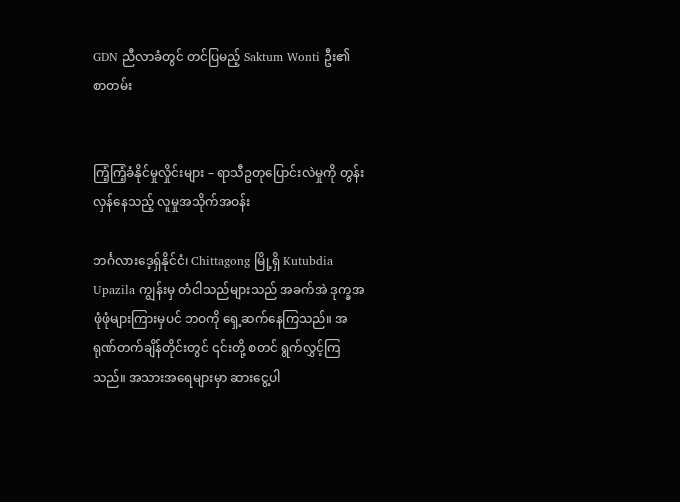GDN ညီလာခံတွင် တင်ပြမည့် Saktum Wonti ဦး၏ စာတမ်း


ကြံ့ကြံ့ခံနိုင်မှုလှိုင်းများ – ရာသီဥတုပြောင်းလဲမှုကို တွန်းလှန်နေသည့် လူမှုအသိုက်အဝန်း

ဘင်္ဂလားဒေ့ရှ်နိုင်ငံ၊ Chittagong မြို့ရှိ Kutubdia Upazila ကျွန်းမှ တံငါသည်များသည် အခက်အဲ ဒုက္ခအဖုံဖုံများကြားမှပင် ဘဝကို ရှေ့ဆက်နေကြသည်။ အရုဏ်တက်ချိန်တိုင်းတွင် ၎င်းတို့ စတင် ရွက်လွှင့်ကြသည်။ အသားအရေများမှာ ဆားငွေ့ပါ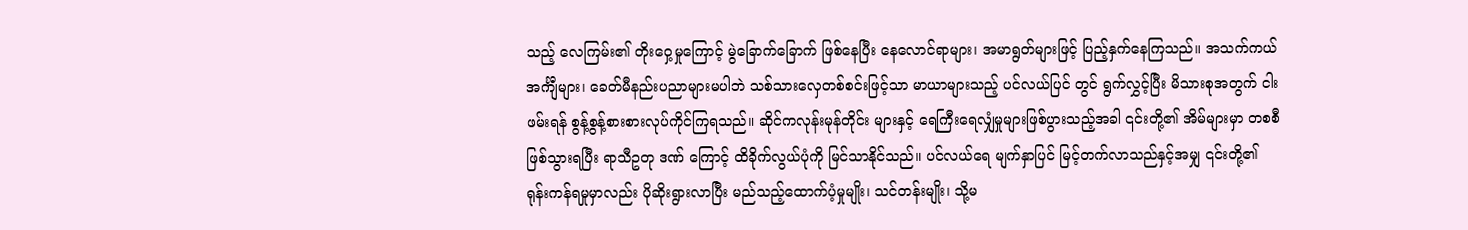သည့် လေကြမ်း၏ တိုးဝှေ့မှုကြောင့် မွဲခြောက်ခြောက် ဖြစ်နေပြီး နေလောင်ရာများ၊ အမာရွတ်များဖြင့် ပြည့်နှက်နေကြသည်။ အသက်ကယ် အင်္ကျီများ၊ ခေတ်မီနည်းပညာများမပါဘဲ သစ်သားလှေတစ်စင်းဖြင့်သာ မာယာများသည့် ပင်လယ်ပြင် တွင် ရွက်လွှင့်ပြီး မိသားစုအတွက် ငါးဖမ်းရန် စွန့်စွန့်စားစားလုပ်ကိုင်ကြရသည်။ ဆိုင်ကလုန်းမုန်တိုင်း များနှင့် ရေကြီးရေလျှံမှုများဖြစ်ပွားသည့်အခါ ၎င်းတို့၏ အိမ်များမှာ တစစီဖြစ်သွားရပြီး ရာသီဥတု ဒဏ် ကြောင့် ထိခိုက်လွယ်ပုံကို မြင်သာနိုင်သည်။ ပင်လယ်ရေ မျက်နှာပြင် မြင့်တက်လာသည်နှင့်အမျှ ၎င်းတို့၏ ရုန်းကန်ရမှုမှာလည်း ပိုဆိုးရွားလာပြီး မည်သည့်ထောက်ပံ့မှုမျိုး၊ သင်တန်းမျိုး၊ သို့မ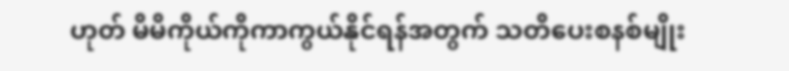ဟုတ် မိမိကိုယ်ကိုကာကွယ်နိုင်ရန်အတွက် သတိပေးစနစ်မျိုး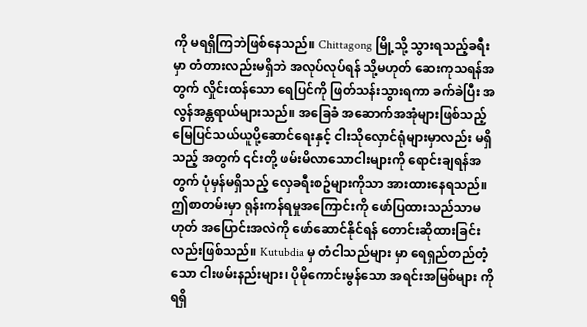ကို မရရှိကြဘဲဖြစ်နေသည်။ Chittagong မြို့သို့ သွားရသည့်ခရီးမှာ တံတားလည်းမရှိဘဲ အလုပ်လုပ်ရန် သို့မဟုတ် ဆေးကုသရန်အတွက် လှိုင်းထန်သော ရေပြင်ကို ဖြတ်သန်းသွားရကာ ခက်ခဲပြီး အလွန်အန္တရာယ်များသည်။ အခြေခံ အဆောက်အအုံများဖြစ်သည့် မြေပြင်သယ်ယူပို့ဆောင်ရေးနှင့် ငါးသိုလှောင်ရုံများမှာလည်း မရှိသည့် အတွက် ၎င်းတို့ ဖမ်းမိလာသောငါးများကို ရောင်းချရန်အတွက် ပုံမှန်မရှိသည့် လှေခရီးစဥ်များကိုသာ အားထားနေရသည်။ ဤစာတမ်းမှာ ရုန်းကန်ရမှုအကြောင်းကို ဖော်ပြထားသည်သာမဟုတ် အပြောင်းအလဲကို ဖော်ဆောင်နိုင်ရန် တောင်းဆိုထားခြင်းလည်းဖြစ်သည်။ Kutubdia မှ တံငါသည်များ မှာ ရေရှည်တည်တံ့သော ငါးဖမ်းနည်းများ၊ ပိုမိုကောင်းမွန်သော အရင်းအမြစ်များ ကို ရရှိ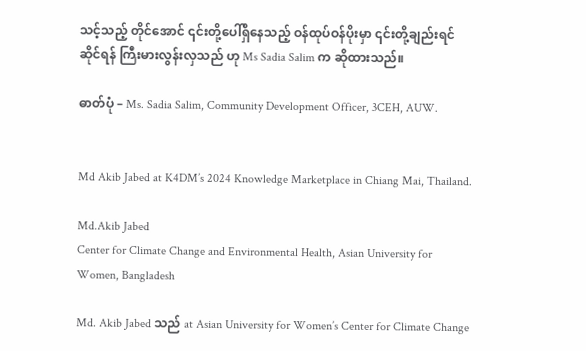သင့်သည့် တိုင်အောင် ၎င်းတို့ပေါ်ရှိနေသည့် ဝန်ထုပ်ဝန်ပိုးမှာ ၎င်းတို့ချည်းရင်ဆိုင်ရန် ကြီးမားလွန်းလှသည် ဟု Ms Sadia Salim က ဆိုထားသည်။

ဓာတ်ပုံ – Ms. Sadia Salim, Community Development Officer, 3CEH, AUW.


Md Akib Jabed at K4DM’s 2024 Knowledge Marketplace in Chiang Mai, Thailand.

Md.Akib Jabed
Center for Climate Change and Environmental Health, Asian University for Women, Bangladesh

Md. Akib Jabed သည် at Asian University for Women’s Center for Climate Change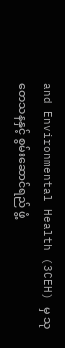and Environmental Health (3CEH) မှ သုတေသနနှင့် စွမ်းဆောင်ရည် ဖွံ့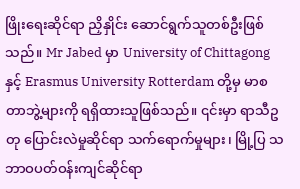ဖြိုးရေးဆိုင်ရာ ညှိနှိုင်း ဆောင်ရွက်သူတစ်ဦးဖြစ်သည်။ Mr Jabed မှာ University of Chittagong နှင့် Erasmus University Rotterdam တို့မှ မာစတာဘွဲ့များကို ရရှိထားသူဖြစ်သည်။ ၎င်းမှာ ရာသီဥတု ပြောင်းလဲမှုဆိုင်ရာ သက်ရောက်မှုများ၊ မြို့ပြ သဘာဝပတ်ဝန်းကျင်ဆိုင်ရာ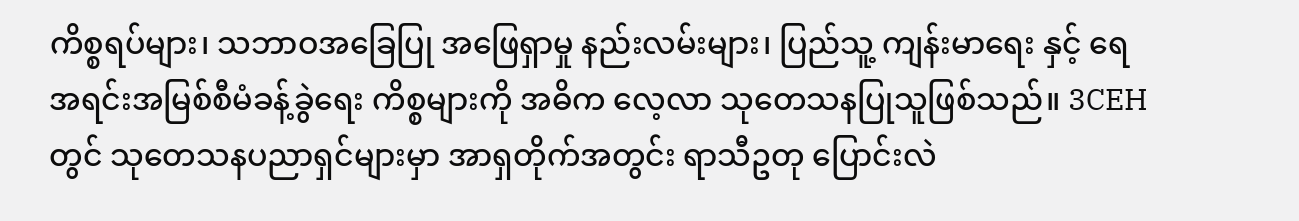ကိစ္စရပ်များ၊ သဘာဝအခြေပြု အဖြေရှာမှု နည်းလမ်းများ၊ ပြည်သူ့ ကျန်းမာရေး နှင့် ရေအရင်းအမြစ်စီမံခန့်ခွဲရေး ကိစ္စများကို အဓိက လေ့လာ သုတေသနပြုသူဖြစ်သည်။ 3CEH တွင် သုတေသနပညာရှင်များမှာ အာရှတိုက်အတွင်း ရာသီဥတု ပြောင်းလဲ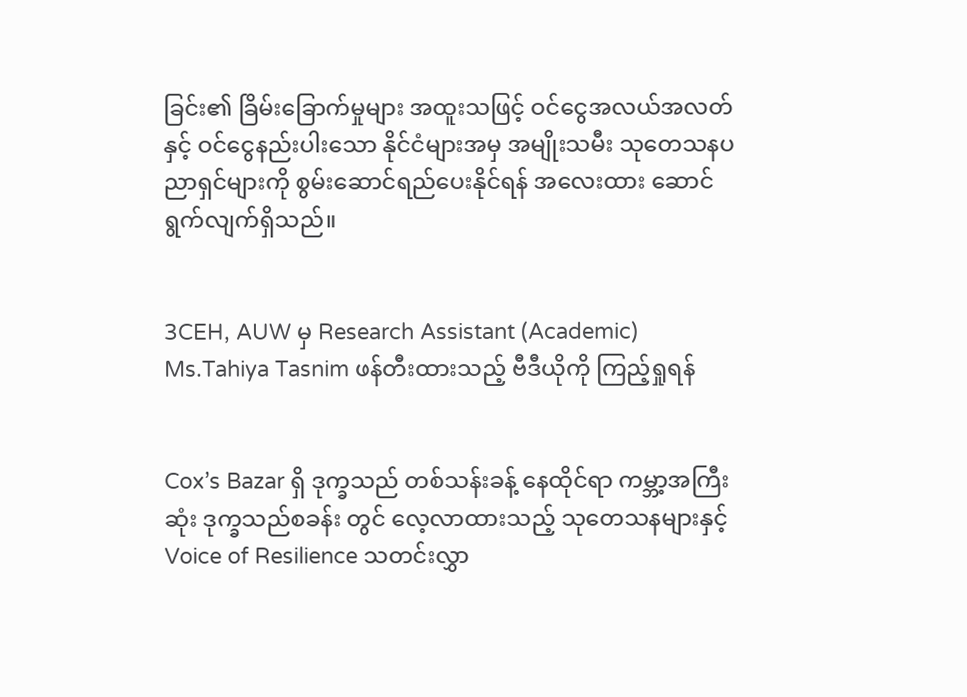ခြင်း၏ ခြိမ်းခြောက်မှုများ အထူးသဖြင့် ဝင်ငွေအလယ်အလတ် နှင့် ဝင်ငွေနည်းပါးသော နိုင်ငံများအမှ အမျိုးသမီး သုတေသနပညာရှင်များကို စွမ်းဆောင်ရည်ပေးနိုင်ရန် အလေးထား ဆောင်ရွက်လျက်ရှိသည်။


3CEH, AUW မှ Research Assistant (Academic) Ms.Tahiya Tasnim ဖန်တီးထားသည့် ဗီဒီယိုကို ကြည့်ရှုရန်


Cox’s Bazar ရှိ ဒုက္ခသည် တစ်သန်းခန့် နေထိုင်ရာ ကမ္ဘာ့အကြီးဆုံး ဒုက္ခသည်စခန်း တွင် လေ့လာထားသည့် သုတေသနများနှင့် Voice of Resilience သတင်းလွှာ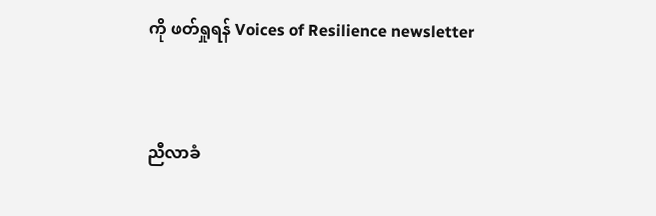ကို ဖတ်ရှုရန် Voices of Resilience newsletter


ညီလာခံ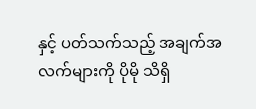နှင့် ပတ်သက်သည့် အချက်အလက်များကို ပိုမို သိရှိ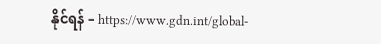နိုင်ရန် – https://www.gdn.int/global-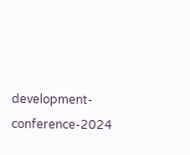development-conference-2024